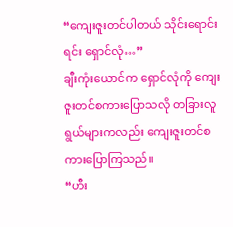“ကျေးဇူးတင်ပါတယ် သိုင်းရောင်းရင်း ရှောင်လုံ…”
ချီးကုံးယောင်က ရှောင်လုံကို ကျေးဇူးတင်စကားပြောသလို တခြားလူရွယ်များကလည်း ကျေးဇူးတင်စကားပြောကြသည်။
“ဟီး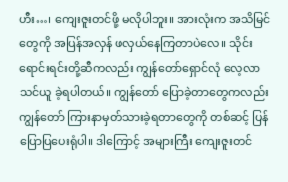ဟီး…၊ ကျေးဇူးတင်ဖို့ မလိုပါဘူး။ အားလုံးက အသိမြင်တွေကို အပြန်အလှန် ဖလှယ်နေကြတာပဲလေ။ သိုင်းရောင်းရင်းတို့ဆီကလည်း ကျွန်တော်ရှောင်လုံ လေ့လာသင်ယူ ခဲ့ရပါတယ်။ ကျွန်တော် ပြောခဲ့တာတွေကလည်း ကျွန်တော် ကြားနာမှတ်သားခဲ့ရတာတွေကို တစ်ဆင့် ပြန်ပြောပြပေးရုံပါ။ ဒါကြောင့် အများကြီး ကျေးဇူးတင်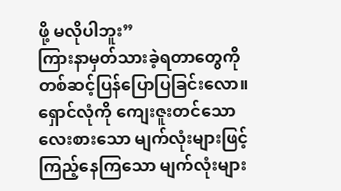ဖို့ မလိုပါဘူး”
ကြားနာမှတ်သားခဲ့ရတာတွေကို တစ်ဆင့်ပြန်ပြောပြခြင်းလော။
ရှောင်လုံကို ကျေးဇူးတင်သော လေးစားသော မျက်လုံးများဖြင့် ကြည့်နေကြသော မျက်လုံးများ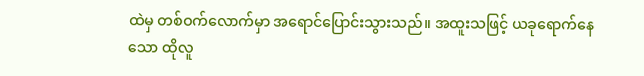ထဲမှ တစ်ဝက်လောက်မှာ အရောင်ပြောင်းသွားသည်။ အထူးသဖြင့် ယခုရောက်နေသော ထိုလူ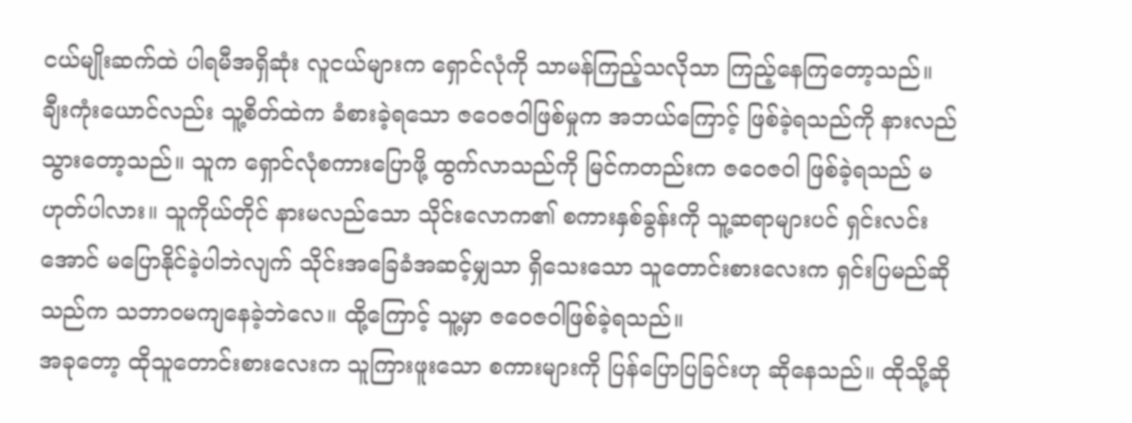ငယ်မျိုးဆက်ထဲ ပါရမီအရှိဆုံး လူငယ်များက ရှောင်လုံကို သာမန်ကြည့်သလိုသာ ကြည့်နေကြတော့သည်။
ချီးကုံးယောင်လည်း သူ့စိတ်ထဲက ခံစားခဲ့ရသော ဇဝေဇဝါဖြစ်မှုက အဘယ်ကြောင့် ဖြစ်ခဲ့ရသည်ကို နားလည်သွားတော့သည်။ သူက ရှောင်လုံစကားပြောဖို့ ထွက်လာသည်ကို မြင်ကတည်းက ဇဝေဇဝါ ဖြစ်ခဲ့ရသည် မဟုတ်ပါလား။ သူကိုယ်တိုင် နားမလည်သော သိုင်းလောက၏ စကားနှစ်ခွန်းကို သူ့ဆရာများပင် ရှင်းလင်းအောင် မပြောနိုင်ခဲ့ပါဘဲလျက် သိုင်းအခြေခံအဆင့်မျှသာ ရှိသေးသော သူတောင်းစားလေးက ရှင်းပြမည်ဆိုသည်က သဘာဝမကျနေခဲ့ဘဲလေ။ ထို့ကြောင့် သူ့မှာ ဇဝေဇဝါဖြစ်ခဲ့ရသည်။
အခုတော့ ထိုသူတောင်းစားလေးက သူကြားဖူးသော စကားများကို ပြန်ပြောပြခြင်းဟု ဆိုနေသည်။ ထိုသို့ဆို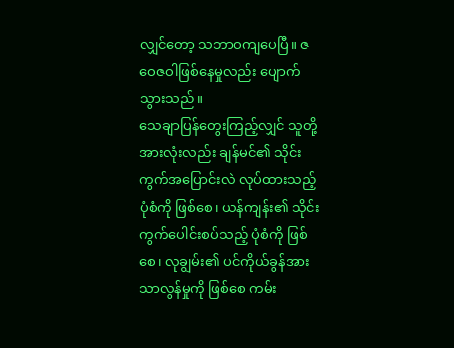လျှင်တော့ သဘာဝကျပေပြီ။ ဇဝေဇဝါဖြစ်နေမှုလည်း ပျောက်သွားသည်။
သေချာပြန်တွေးကြည့်လျှင် သူတို့အားလုံးလည်း ချန်မင်၏ သိုင်းကွက်အပြောင်းလဲ လုပ်ထားသည့် ပုံစံကို ဖြစ်စေ၊ ယန်ကျန်း၏ သိုင်းကွက်ပေါင်းစပ်သည့် ပုံစံကို ဖြစ်စေ၊ လုချွမ်း၏ ပင်ကိုယ်ခွန်အား သာလွန်မှုကို ဖြစ်စေ ကမ်း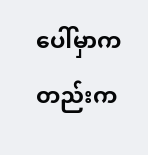ပေါ်မှာကတည်းက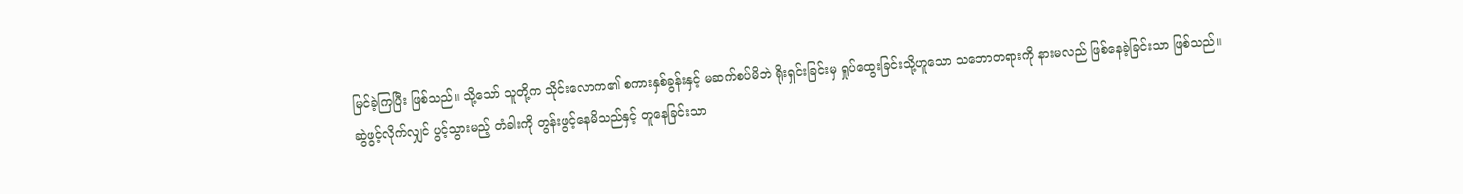မြင်ခဲ့ကြပြီး ဖြစ်သည်။ သို့သော် သူတို့က သိုင်းလောက၏ စကားနှစ်ခွန်းနှင့် မဆက်စပ်မိဘဲ ရိုးရှင်းခြင်းမှ ရှုပ်ထွေးခြင်းသို့ဟူသော သဘောတရားကို နားမလည် ဖြစ်နေခဲ့ခြင်းသာ ဖြစ်သည်။
ဆွဲဖွင့်လိုက်လျှင် ပွင့်သွားမည့် တံခါးကို တွန်းဖွင့်နေမိသည်နှင့် တူနေခြင်းသာ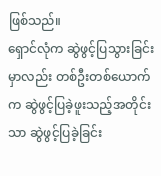ဖြစ်သည်။
ရှောင်လုံက ဆွဲဖွင့်ပြသွားခြင်းမှာလည်း တစ်ဦးတစ်ယောက်က ဆွဲဖွင့်ပြခဲ့ဖူးသည့်အတိုင်းသာ ဆွဲဖွင့်ပြခဲ့ခြင်း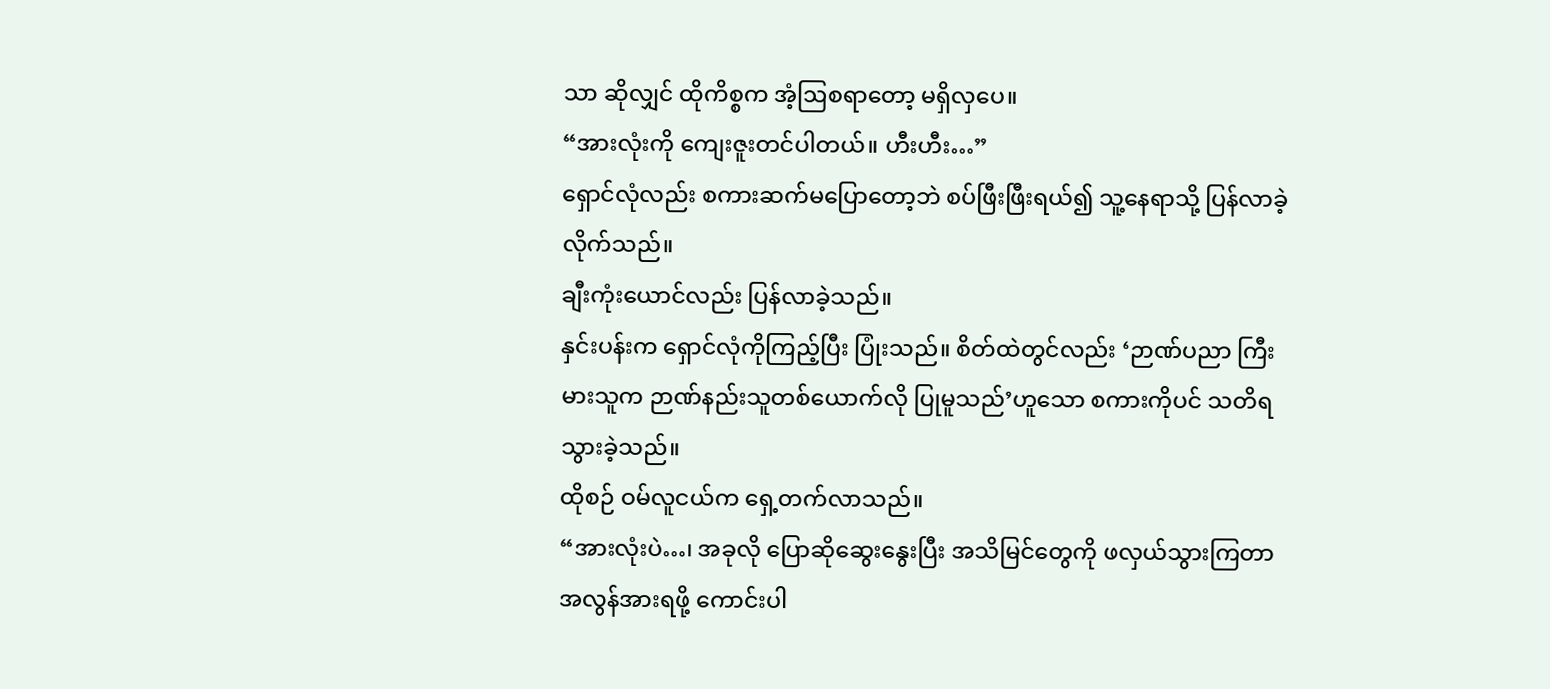သာ ဆိုလျှင် ထိုကိစ္စက အံ့ဩစရာတော့ မရှိလှပေ။
“အားလုံးကို ကျေးဇူးတင်ပါတယ်။ ဟီးဟီး…”
ရှောင်လုံလည်း စကားဆက်မပြောတော့ဘဲ စပ်ဖြီးဖြီးရယ်၍ သူ့နေရာသို့ ပြန်လာခဲ့လိုက်သည်။
ချီးကုံးယောင်လည်း ပြန်လာခဲ့သည်။
နှင်းပန်းက ရှောင်လုံကိုကြည့်ပြီး ပြုံးသည်။ စိတ်ထဲတွင်လည်း ‘ဉာဏ်ပညာ ကြီးမားသူက ဉာဏ်နည်းသူတစ်ယောက်လို ပြုမူသည်’ဟူသော စကားကိုပင် သတိရသွားခဲ့သည်။
ထိုစဉ် ဝမ်လူငယ်က ရှေ့တက်လာသည်။
“အားလုံးပဲ…၊ အခုလို ပြောဆိုဆွေးနွေးပြီး အသိမြင်တွေကို ဖလှယ်သွားကြတာ အလွန်အားရဖို့ ကောင်းပါ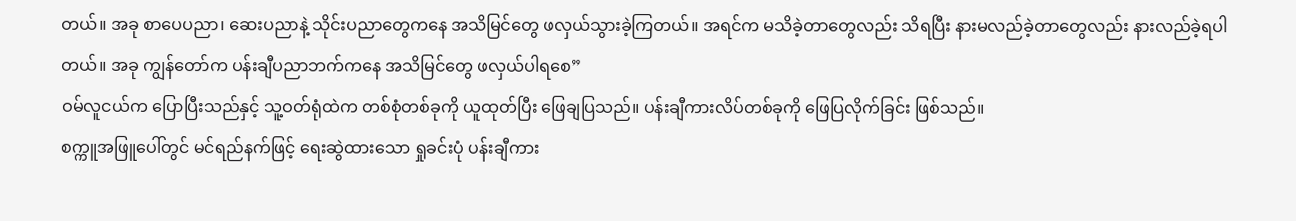တယ်။ အခု စာပေပညာ၊ ဆေးပညာနဲ့ သိုင်းပညာတွေကနေ အသိမြင်တွေ ဖလှယ်သွားခဲ့ကြတယ်။ အရင်က မသိခဲ့တာတွေလည်း သိရပြီး နားမလည်ခဲ့တာတွေလည်း နားလည်ခဲ့ရပါတယ်။ အခု ကျွန်တော်က ပန်းချီပညာဘက်ကနေ အသိမြင်တွေ ဖလှယ်ပါရစေ”
ဝမ်လူငယ်က ပြောပြီးသည်နှင့် သူ့ဝတ်ရုံထဲက တစ်စုံတစ်ခုကို ယူထုတ်ပြီး ဖြေချပြသည်။ ပန်းချီကားလိပ်တစ်ခုကို ဖြေပြလိုက်ခြင်း ဖြစ်သည်။
စက္ကူအဖြူပေါ်တွင် မင်ရည်နက်ဖြင့် ရေးဆွဲထားသော ရှုခင်းပုံ ပန်းချီကား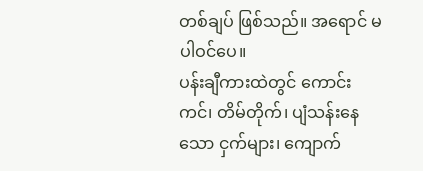တစ်ချပ် ဖြစ်သည်။ အရောင် မပါဝင်ပေ။
ပန်းချီကားထဲတွင် ကောင်းကင်၊ တိမ်တိုက်၊ ပျံသန်းနေသော ငှက်များ၊ ကျောက်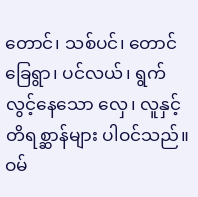တောင်၊ သစ်ပင်၊ တောင်ခြေရွာ၊ ပင်လယ်၊ ရွက်လွင့်နေသော လှေ၊ လူနှင့် တိရစ္ဆာန်များ ပါဝင်သည်။
ဝမ်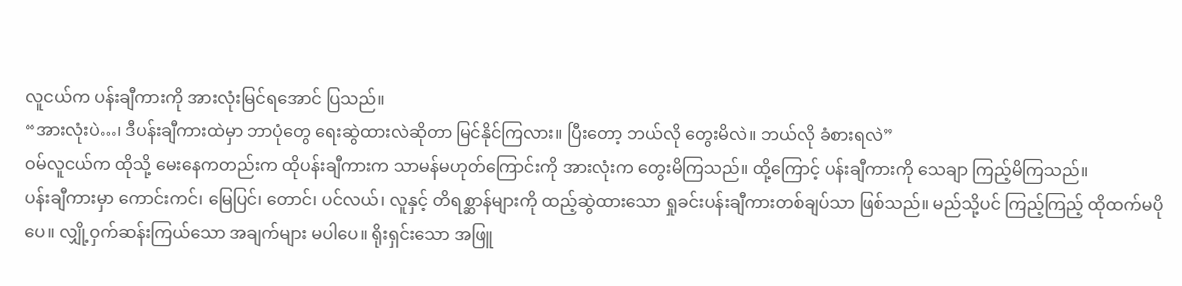လူငယ်က ပန်းချီကားကို အားလုံးမြင်ရအောင် ပြသည်။
“အားလုံးပဲ…၊ ဒီပန်းချီကားထဲမှာ ဘာပုံတွေ ရေးဆွဲထားလဲဆိုတာ မြင်နိုင်ကြလား။ ပြီးတော့ ဘယ်လို တွေးမိလဲ။ ဘယ်လို ခံစားရလဲ”
ဝမ်လူငယ်က ထိုသို့ မေးနေကတည်းက ထိုပန်းချီကားက သာမန်မဟုတ်ကြောင်းကို အားလုံးက တွေးမိကြသည်။ ထို့ကြောင့် ပန်းချီကားကို သေချာ ကြည့်မိကြသည်။
ပန်းချီကားမှာ ကောင်းကင်၊ မြေပြင်၊ တောင်၊ ပင်လယ်၊ လူနှင့် တိရစ္ဆာန်များကို ထည့်ဆွဲထားသော ရှုခင်းပန်းချီကားတစ်ချပ်သာ ဖြစ်သည်။ မည်သို့ပင် ကြည့်ကြည့် ထိုထက်မပိုပေ။ လျှို့ဝှက်ဆန်းကြယ်သော အချက်များ မပါပေ။ ရိုးရှင်းသော အဖြူ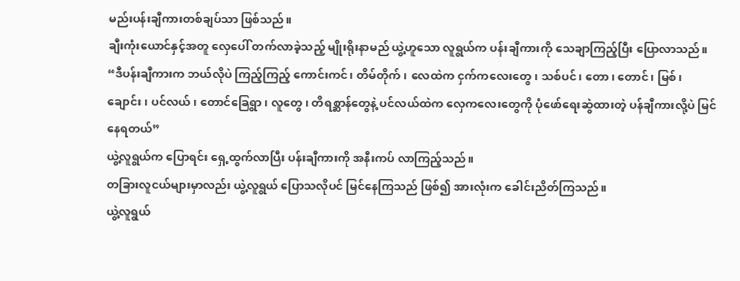မည်းပန်းချီကားတစ်ချပ်သာ ဖြစ်သည်။
ချီးကုံးယောင်နှင့်အတူ လှေပေါ် တက်လာခဲ့သည့် မျိုးရိုးနာမည် ယွဲ့ဟူသော လူရွယ်က ပန်းချီကားကို သေချာကြည့်ပြီး ပြောလာသည်။
“ဒီပန်းချီကားက ဘယ်လိုပဲ ကြည့်ကြည့် ကောင်းကင်၊ တိမ်တိုက်၊ လေထဲက ငှက်ကလေးတွေ၊ သစ်ပင်၊ တော၊ တောင်၊ မြစ်၊ ချောင်း၊ ပင်လယ်၊ တောင်ခြေရွာ၊ လူတွေ၊ တိရစ္ဆာန်တွေနဲ့ ပင်လယ်ထဲက လှေကလေးတွေကို ပုံဖော်ရေးဆွဲထားတဲ့ ပန်ချီကားလို့ပဲ မြင်နေရတယ်”
ယွဲ့လူရွယ်က ပြောရင်း ရှေ့ထွက်လာပြီး ပန်းချီကားကို အနီးကပ် လာကြည့်သည်။
တခြားလူငယ်များမှာလည်း ယွဲ့လူရွယ် ပြောသလိုပင် မြင်နေကြသည် ဖြစ်၍ အားလုံးက ခေါင်းညိတ်ကြသည်။
ယွဲ့လူရွယ်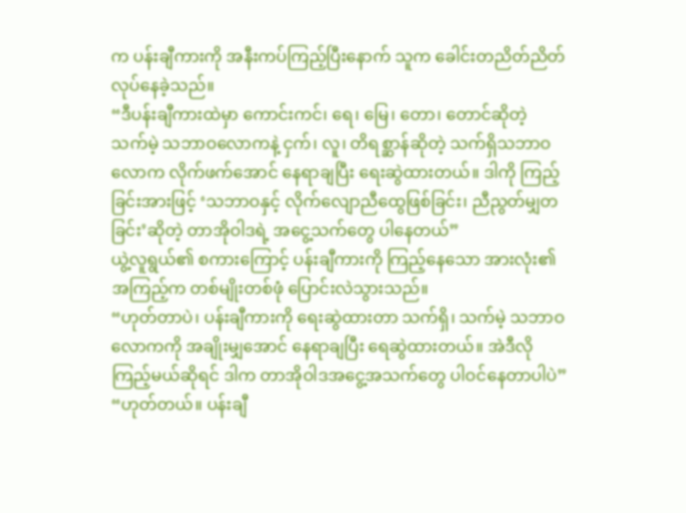က ပန်းချီကားကို အနီးကပ်ကြည့်ပြီးနောက် သူက ခေါင်းတညိတ်ညိတ် လုပ်နေခဲ့သည်။
“ဒီပန်းချီကားထဲမှာ ကောင်းကင်၊ ရေ၊ မြေ၊ တော၊ တောင်ဆိုတဲ့ သက်မဲ့ သဘာဝလောကနဲ့ ငှက်၊ လူ၊ တိရစ္ဆာန်ဆိုတဲ့ သက်ရှိသဘာဝလောက လိုက်ဖက်အောင် နေရာချပြီး ရေးဆွဲထားတယ်။ ဒါကို ကြည့်ခြင်းအားဖြင့် ‘သဘာဝနှင့် လိုက်လျောညီထွေဖြစ်ခြင်း၊ ညီညွတ်မျှတခြင်း’ဆိုတဲ့ တာအိုဝါဒရဲ့ အငွေ့သက်တွေ ပါနေတယ်”
ယွဲ့လူရွယ်၏ စကားကြောင့် ပန်းချီကားကို ကြည့်နေသော အားလုံး၏ အကြည့်က တစ်မျိုးတစ်ဖုံ ပြောင်းလဲသွားသည်။
“ဟုတ်တာပဲ၊ ပန်းချီကားကို ရေးဆွဲထားတာ သက်ရှိ၊ သက်မဲ့ သဘာဝလောကကို အချိုးမျှအောင် နေရာချပြီး ရေဆွဲထားတယ်။ အဲဒီလို ကြည့်မယ်ဆိုရင် ဒါက တာအိုဝါဒအငွေ့အသက်တွေ ပါဝင်နေတာပါပဲ”
“ဟုတ်တယ်။ ပန်းချီ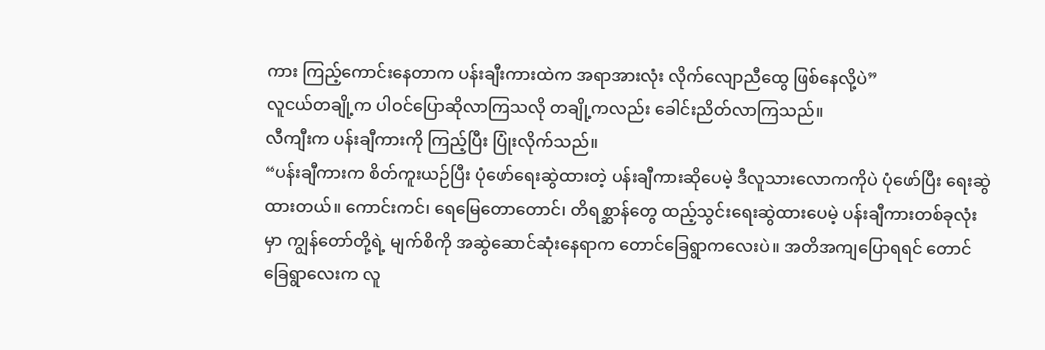ကား ကြည့်ကောင်းနေတာက ပန်းချီးကားထဲက အရာအားလုံး လိုက်လျောညီထွေ ဖြစ်နေလို့ပဲ”
လူငယ်တချို့က ပါဝင်ပြောဆိုလာကြသလို တချို့ကလည်း ခေါင်းညိတ်လာကြသည်။
လီကျီးက ပန်းချီကားကို ကြည့်ပြီး ပြုံးလိုက်သည်။
“ပန်းချီကားက စိတ်ကူးယဉ်ပြီး ပုံဖော်ရေးဆွဲထားတဲ့ ပန်းချီကားဆိုပေမဲ့ ဒီလူသားလောကကိုပဲ ပုံဖော်ပြီး ရေးဆွဲထားတယ်။ ကောင်းကင်၊ ရေမြေတောတောင်၊ တိရစ္ဆာန်တွေ ထည့်သွင်းရေးဆွဲထားပေမဲ့ ပန်းချီကားတစ်ခုလုံးမှာ ကျွန်တော်တို့ရဲ့ မျက်စိကို အဆွဲဆောင်ဆုံးနေရာက တောင်ခြေရွာကလေးပဲ။ အတိအကျပြောရရင် တောင်ခြေရွာလေးက လူ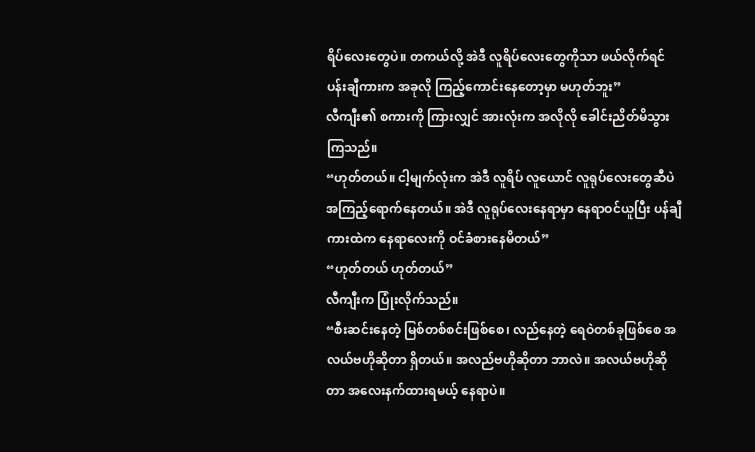ရိပ်လေးတွေပဲ။ တကယ်လို့ အဲဒီ လူရိပ်လေးတွေကိုသာ ဖယ်လိုက်ရင် ပန်းချီကားက အခုလို ကြည့်ကောင်းနေတော့မှာ မဟုတ်ဘူး”
လီကျီး၏ စကားကို ကြားလျှင် အားလုံးက အလိုလို ခေါင်းညိတ်မိသွားကြသည်။
“ဟုတ်တယ်။ ငါ့မျက်လုံးက အဲဒီ လူရိပ် လူယောင် လူရုပ်လေးတွေဆီပဲ အကြည့်ရောက်နေတယ်။ အဲဒီ လူရုပ်လေးနေရာမှာ နေရာဝင်ယူပြီး ပန်ချီကားထဲက နေရာလေးကို ဝင်ခံစားနေမိတယ်”
“ဟုတ်တယ် ဟုတ်တယ်”
လီကျီးက ပြုံးလိုက်သည်။
“စီးဆင်းနေတဲ့ မြစ်တစ်စင်းဖြစ်စေ၊ လည်နေတဲ့ ရေဝဲတစ်ခုဖြစ်စေ အလယ်ဗဟိုဆိုတာ ရှိတယ်။ အလည်ဗဟိုဆိုတာ ဘာလဲ။ အလယ်ဗဟိုဆိုတာ အလေးနက်ထားရမယ့် နေရာပဲ။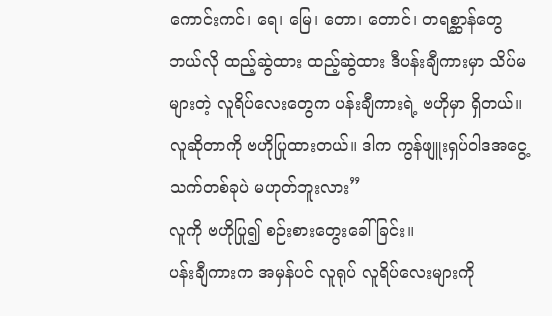ကောင်းကင်၊ ရေ၊ မြေ၊ တော၊ တောင်၊ တရစ္ဆာန်တွေ ဘယ်လို ထည့်ဆွဲထား ထည့်ဆွဲထား ဒီပန်းချီကားမှာ သိပ်မများတဲ့ လူရိပ်လေးတွေက ပန်းချီကားရဲ့ ဗဟိုမှာ ရှိတယ်။ လူဆိုတာကို ဗဟိုပြုထားတယ်။ ဒါက ကွန်ဖျူးရှပ်ဝါဒအငွေ့သက်တစ်ခုပဲ မဟုတ်ဘူးလား”
လူကို ဗဟိုပြု၍ စဉ်းစားတွေးခေါ်ခြင်း။
ပန်းချီကားက အမှန်ပင် လူရုပ် လူရိပ်လေးများကို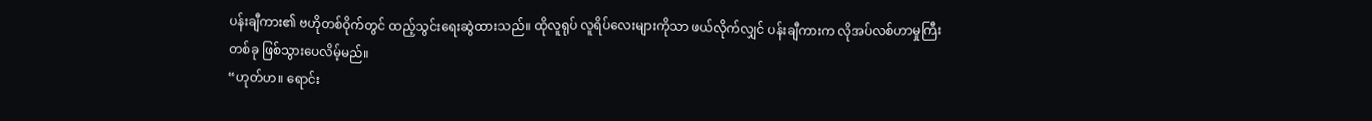ပန်းချီကား၏ ဗဟိုတစ်ဝိုက်တွင် ထည့်သွင်းရေးဆွဲထားသည်။ ထိုလူရုပ် လူရိပ်လေးများကိုသာ ဖယ်လိုက်လျှင် ပန်းချီကားက လိုအပ်လစ်ဟာမှုကြီးတစ်ခု ဖြစ်သွားပေလိမ့်မည်။
“ဟုတ်ဟ။ ရောင်း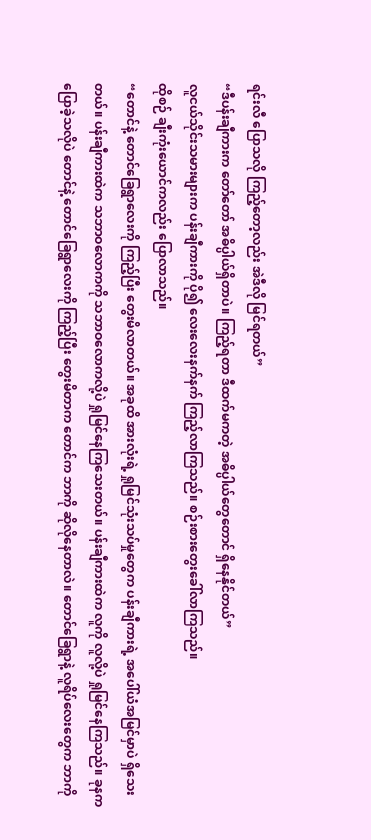ရင်းလီ ပြောသလို ကြည့်တော့လည်း အဲဒီလို မြင်ရတယ်”
“ဒီပန်းချီကားက တော်တော် အဓိပ္ပါယ်ရှိတာပဲ။ ကြည့်ရတာ ဒီထက်မကတဲ့ အဓိပ္ပါယ်တွေတောင် ရှိနေနိုင်တယ်”
လူငယ်သိုင်းသမားများက ပန်းချီကားကို ပို၍ လေးလေးနက်နက် ကြည့်လာကြသည်။ စဉ်းစားတွေးခေါ်လာကြသည်။
ထိုစဉ် ချီးကုံးယောင်ကလည်း ပြောလာသည်။
“တောင်နဲ့ တောင်ခြေရွာလေးကို ကြည့်ပြီး တွေးမိလာတယ်။ အခုထိ အားလုံးရဲ့ ရှုမြင်သုံးသပ်မှုတွေက ပန်းချီကားရဲ့ အပေါ်ယံအမြင်မှာပဲ ရှိသေးတယ်။ ပန်းချီကားထဲက သဘာဝလောကကို သဘာဝလောကလို့ပဲ ရှုမြင်နေကြသေးတယ်။ ပန်းချီကားထဲက လူကို လူလို့ပဲ ရှုမြင်နေကြသည်။ ခုနက ပြောခဲ့သလိုပဲ တောင်နဲ့ တောင်ခြေရွာလေးကို ကြည့်ပြီး တွေးမိတာက တောင်က ဘာကို ဆိုလိုနေတာလဲ။ တောင်ခြေရွာနဲ့ လူရိပ်လေးတွေက ဘာကို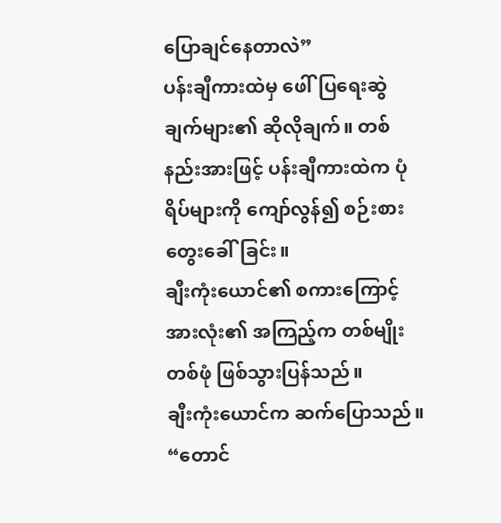ပြောချင်နေတာလဲ”
ပန်းချီကားထဲမှ ဖေါ်ပြရေးဆွဲချက်များ၏ ဆိုလိုချက်။ တစ်နည်းအားဖြင့် ပန်းချီကားထဲက ပုံရိပ်များကို ကျော်လွန်၍ စဉ်းစားတွေးခေါ်ခြင်း။
ချီးကုံးယောင်၏ စကားကြောင့် အားလုံး၏ အကြည့်က တစ်မျိုးတစ်ဖုံ ဖြစ်သွားပြန်သည်။
ချီးကုံးယောင်က ဆက်ပြောသည်။
“တောင်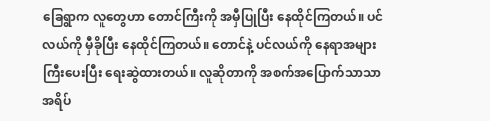ခြေရွာက လူတွေဟာ တောင်ကြီးကို အမှီပြုပြီး နေထိုင်ကြတယ်။ ပင်လယ်ကို မှီခိုပြီး နေထိုင်ကြတယ်။ တောင်နဲ့ ပင်လယ်ကို နေရာအများကြီးပေးပြီး ရေးဆွဲထားတယ်။ လူဆိုတာကို အစက်အပြောက်သာသာ အရိပ်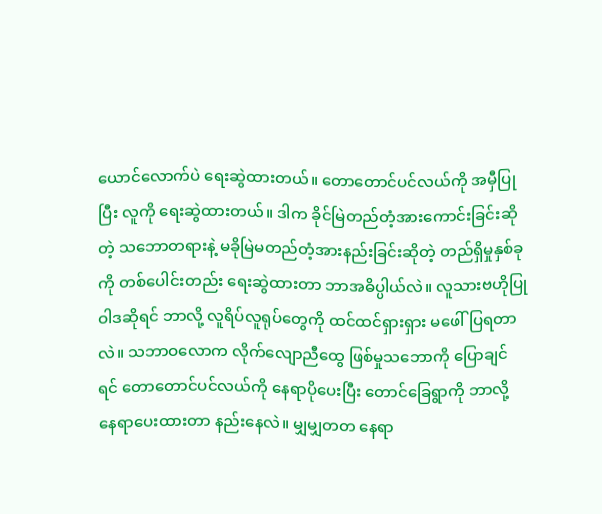ယောင်လောက်ပဲ ရေးဆွဲထားတယ်။ တောတောင်ပင်လယ်ကို အမှီပြုပြီး လူကို ရေးဆွဲထားတယ်။ ဒါက ခိုင်မြဲတည်တံ့အားကောင်းခြင်းဆိုတဲ့ သဘောတရားနဲ့ မခိုမြဲမတည်တံ့အားနည်းခြင်းဆိုတဲ့ တည်ရှိမှုနှစ်ခုကို တစ်ပေါင်းတည်း ရေးဆွဲထားတာ ဘာအဓိပ္ပါယ်လဲ။ လူသားဗဟိုပြုဝါဒဆိုရင် ဘာလို့ လူရိပ်လူရုပ်တွေကို ထင်ထင်ရှားရှား မဖေါ်ပြရတာလဲ။ သဘာဝလောက လိုက်လျောညီထွေ ဖြစ်မှုသဘောကို ပြောချင်ရင် တောတောင်ပင်လယ်ကို နေရာပိုပေးပြီး တောင်ခြေရွာကို ဘာလို့ နေရာပေးထားတာ နည်းနေလဲ။ မျှမျှတတ နေရာ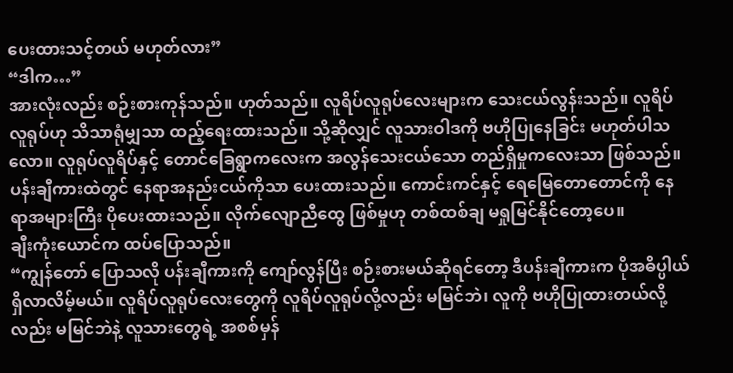ပေးထားသင့်တယ် မဟုတ်လား”
“ဒါက…”
အားလုံးလည်း စဉ်းစားကုန်သည်။ ဟုတ်သည်။ လူရိပ်လူရုပ်လေးများက သေးငယ်လွန်းသည်။ လူရိပ်လူရုပ်ဟု သိသာရုံမျှသာ ထည့်ရေးထားသည်။ သို့ဆိုလျှင် လူသားဝါဒကို ဗဟိုပြုနေခြင်း မဟုတ်ပါသလော။ လူရုပ်လူရိပ်နှင့် တောင်ခြေရွာကလေးက အလွန်သေးငယ်သော တည်ရှိမှုကလေးသာ ဖြစ်သည်။ ပန်းချီကားထဲတွင် နေရာအနည်းငယ်ကိုသာ ပေးထားသည်။ ကောင်းကင်နှင့် ရေမြေတောတောင်ကို နေရာအများကြီး ပိုပေးထားသည်။ လိုက်လျောညီထွေ ဖြစ်မှုဟု တစ်ထစ်ချ မရှုမြင်နိုင်တော့ပေ။
ချီးကုံးယောင်က ထပ်ပြောသည်။
“ကျွန်တော် ပြောသလို ပန်းချီကားကို ကျော်လွန်ပြီး စဉ်းစားမယ်ဆိုရင်တော့ ဒီပန်းချီကားက ပိုအဓိပ္ပါယ်ရှိလာလိမ့်မယ်။ လူရိပ်လူရုပ်လေးတွေကို လူရိပ်လူရုပ်လို့လည်း မမြင်ဘဲ၊ လူကို ဗဟိုပြုထားတယ်လို့လည်း မမြင်ဘဲနဲ့ လူသားတွေရဲ့ အစစ်မှန်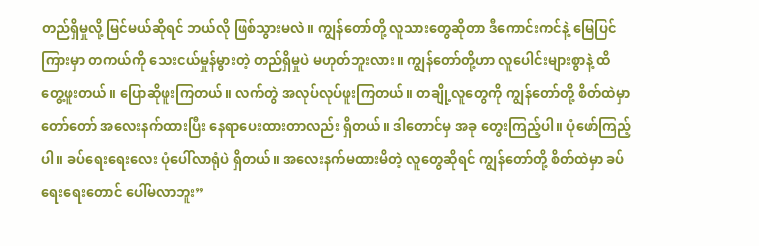တည်ရှိမှုလို့ မြင်မယ်ဆိုရင် ဘယ်လို ဖြစ်သွားမလဲ။ ကျွန်တော်တို့ လူသားတွေဆိုတာ ဒီကောင်းကင်နဲ့ မြေပြင်ကြားမှာ တကယ်ကို သေးငယ်မှုန်မွားတဲ့ တည်ရှိမှုပဲ မဟုတ်ဘူးလား။ ကျွန်တော်တို့ဟာ လူပေါင်းများစွာနဲ့ ထိတွေ့ဖူးတယ်။ ပြောဆိုဖူးကြတယ်။ လက်တွဲ အလုပ်လုပ်ဖူးကြတယ်။ တချို့လူတွေကို ကျွန်တော်တို့ စိတ်ထဲမှာ တော်တော် အလေးနက်ထားပြီး နေရာပေးထားတာလည်း ရှိတယ်။ ဒါတောင်မှ အခု တွေးကြည့်ပါ။ ပုံဖော်ကြည့်ပါ။ ခပ်ရေးရေးလေး ပုံပေါ်လာရုံပဲ ရှိတယ်။ အလေးနက်မထားမိတဲ့ လူတွေဆိုရင် ကျွန်တော်တို့ စိတ်ထဲမှာ ခပ်ရေးရေးတောင် ပေါ်မလာဘူး”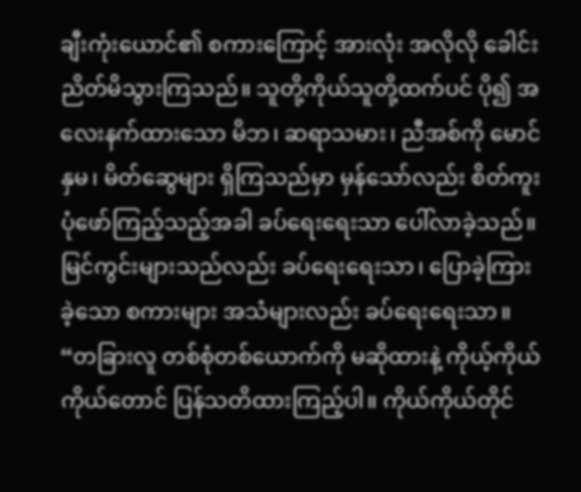ချီးကုံးယောင်၏ စကားကြောင့် အားလုံး အလိုလို ခေါင်းညိတ်မိသွားကြသည်။ သူတို့ကိုယ်သူတို့ထက်ပင် ပို၍ အလေးနက်ထားသော မိဘ၊ ဆရာသမား၊ ညီအစ်ကို မောင်နှမ၊ မိတ်ဆွေများ ရှိကြသည်မှာ မှန်သော်လည်း စိတ်ကူးပုံဖော်ကြည့်သည့်အခါ ခပ်ရေးရေးသာ ပေါ်လာခဲ့သည်။ မြင်ကွင်းများသည်လည်း ခပ်ရေးရေးသာ၊ ပြောခဲ့ကြားခဲ့သော စကားများ အသံများလည်း ခပ်ရေးရေးသာ။
“တခြားလူ တစ်စုံတစ်ယောက်ကို မဆိုထားနဲ့ ကိုယ့်ကိုယ်ကိုယ်တောင် ပြန်သတိထားကြည့်ပါ။ ကိုယ်ကိုယ်တိုင်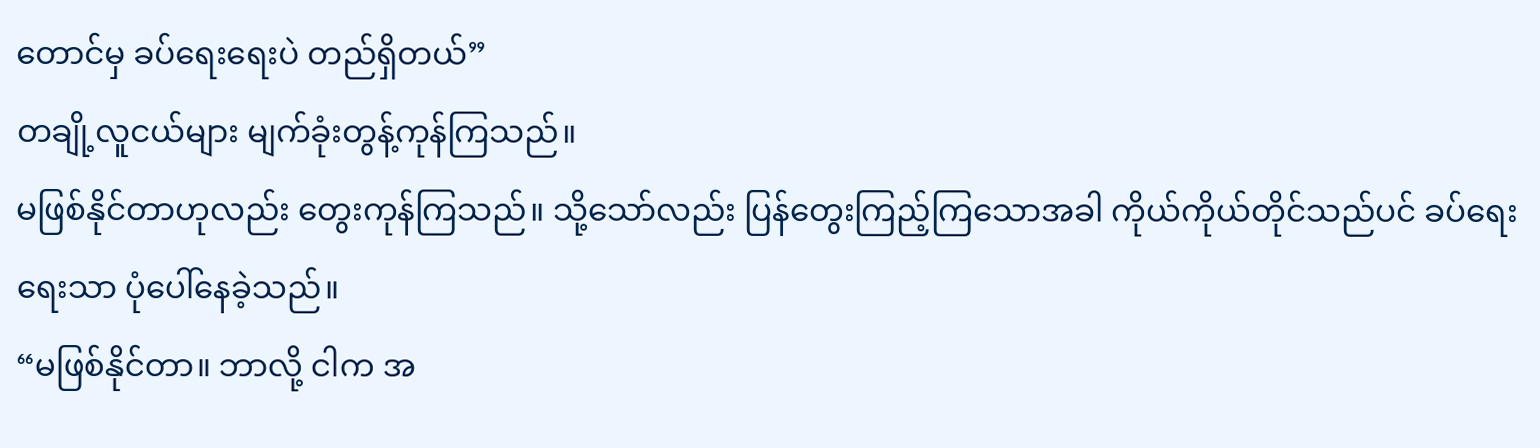တောင်မှ ခပ်ရေးရေးပဲ တည်ရှိတယ်”
တချို့လူငယ်များ မျက်ခုံးတွန့်ကုန်ကြသည်။
မဖြစ်နိုင်တာဟုလည်း တွေးကုန်ကြသည်။ သို့သော်လည်း ပြန်တွေးကြည့်ကြသောအခါ ကိုယ်ကိုယ်တိုင်သည်ပင် ခပ်ရေးရေးသာ ပုံပေါ်နေခဲ့သည်။
“မဖြစ်နိုင်တာ။ ဘာလို့ ငါက အ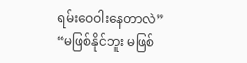ရမ်းဝေဝါးနေတာလဲ”
“မဖြစ်နိုင်ဘူး မဖြစ်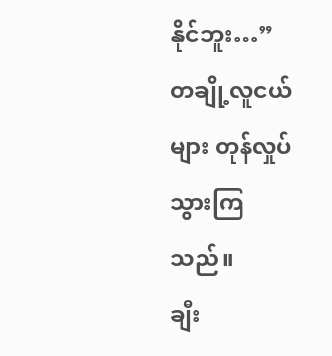နိုင်ဘူး…”
တချို့လူငယ်များ တုန်လှုပ်သွားကြသည်။
ချီး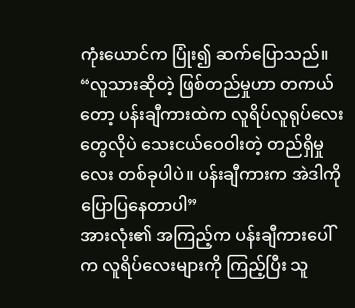ကုံးယောင်က ပြုံး၍ ဆက်ပြောသည်။
“လူသားဆိုတဲ့ ဖြစ်တည်မှုဟာ တကယ်တော့ ပန်းချီကားထဲက လူရိပ်လူရုပ်လေးတွေလိုပဲ သေးငယ်ဝေဝါးတဲ့ တည်ရှိမှုလေး တစ်ခုပါပဲ။ ပန်းချီကားက အဲဒါကို ပြောပြနေတာပါ”
အားလုံး၏ အကြည့်က ပန်းချီကားပေါ်က လူရိပ်လေးများကို ကြည့်ပြီး သူ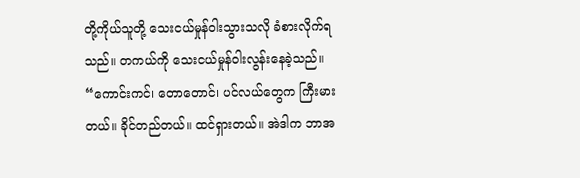တို့ကိုယ်သူတို့ သေးငယ်မှုန်ဝါးသွားသလို ခံစားလိုက်ရသည်။ တကယ်ကို သေးငယ်မှုန်ဝါးလွန်းနေခဲ့သည်။
“ကောင်းကင်၊ တောတောင်၊ ပင်လယ်တွေက ကြီးမားတယ်။ ခိုင်တည်တယ်။ ထင်ရှားတယ်။ အဲဒါက ဘာအ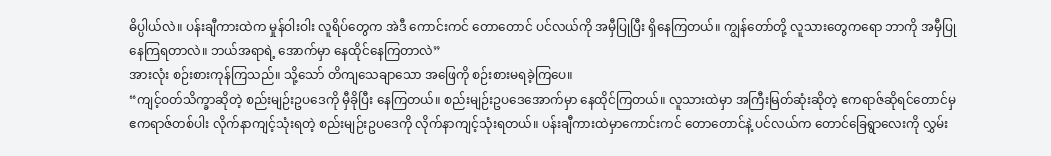ဓိပ္ပါယ်လဲ။ ပန်းချီကားထဲက မှုန်ဝါးဝါး လူရိပ်တွေက အဲဒီ ကောင်းကင် တောတောင် ပင်လယ်ကို အမှီပြုပြီး ရှိနေကြတယ်။ ကျွန်တော်တို့ လူသားတွေကရော ဘာကို အမှီပြုနေကြရတာလဲ။ ဘယ်အရာရဲ့ အောက်မှာ နေထိုင်နေကြတာလဲ”
အားလုံး စဉ်းစားကုန်ကြသည်။ သို့သော် တိကျသေချာသော အဖြေကို စဉ်းစားမရခဲ့ကြပေ။
“ကျင့်ဝတ်သိက္ခာဆိုတဲ့ စည်းမျဉ်းဥပဒေကို မှီခိုပြီး နေကြတယ်။ စည်းမျဉ်းဥပဒေအောက်မှာ နေထိုင်ကြတယ်။ လူသားထဲမှာ အကြီးမြတ်ဆုံးဆိုတဲ့ ဧကရာဇ်ဆိုရင်တောင်မှ ဧကရာဇ်တစ်ပါး လိုက်နာကျင့်သုံးရတဲ့ စည်းမျဉ်းဥပဒေကို လိုက်နာကျင့်သုံးရတယ်။ ပန်းချီကားထဲမှာကောင်းကင် တောတောင်နဲ့ ပင်လယ်က တောင်ခြေရွာလေးကို လွှမ်း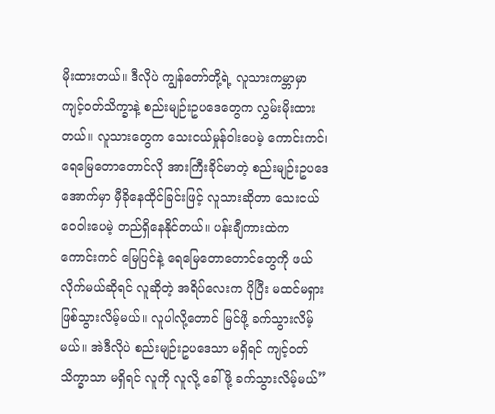မိုးထားတယ်။ ဒီလိုပဲ ကျွန်တော်တို့ရဲ့ လူသားကမ္ဘာမှာ ကျင့်ဝတ်သိက္ခာနဲ့ စည်းမျဉ်းဥပဒေတွေက လွှမ်းမိုးထားတယ်။ လူသားတွေက သေးငယ်မှုန်ဝါးပေမဲ့ ကောင်းကင်၊ ရေမြေတောတောင်လို အားကြီးခိုင်မာတဲ့ စည်းမျဉ်းဥပဒေအောက်မှာ မှီခိုနေထိုင်ခြင်းဖြင့် လူသားဆိုတာ သေးငယ်ဝေဝါးပေမဲ့ တည်ရှိနေနိုင်တယ်။ ပန်းချီကားထဲက ကောင်းကင် မြေပြင်နဲ့ ရေမြေတောတောင်တွေကို ဖယ်လိုက်မယ်ဆိုရင် လူဆိုတဲ့ အရိပ်လေးက ပိုပြီး မထင်မရှား ဖြစ်သွားလိမ့်မယ်။ လူပါလို့တောင် မြင်ဖို့ ခက်သွားလိမ့်မယ်။ အဲဒီလိုပဲ စည်းမျဉ်းဥပဒေသာ မရှိရင် ကျင့်ဝတ်သိက္ခာသာ မရှိရင် လူကို လူလို့ ခေါ်ဖို့ ခက်သွားလိမ့်မယ်”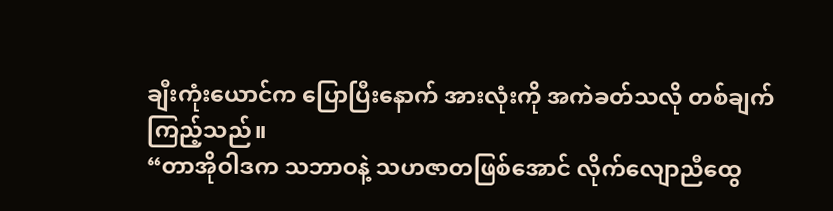ချီးကုံးယောင်က ပြောပြီးနောက် အားလုံးကို အကဲခတ်သလို တစ်ချက်ကြည့်သည်။
“တာအိုဝါဒက သဘာဝနဲ့ သဟဇာတဖြစ်အောင် လိုက်လျောညီထွေ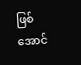ဖြစ်အောင်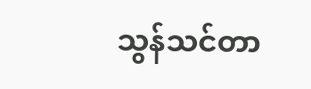သွန်သင်တာ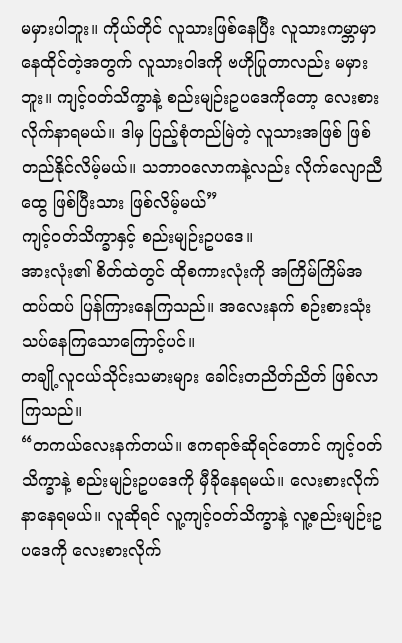မမှားပါဘူး။ ကိုယ်တိုင် လူသားဖြစ်နေပြီး လူသားကမ္ဘာမှာ နေထိုင်တဲ့အတွက် လူသားဝါဒကို ဗဟိုပြုတာလည်း မမှားဘူး။ ကျင့်ဝတ်သိက္ခာနဲ့ စည်းမျဉ်းဥပဒေကိုတော့ လေးစားလိုက်နာရမယ်။ ဒါမှ ပြည့်စုံတည်မြဲတဲ့ လူသားအဖြစ် ဖြစ်တည်နိုင်လိမ့်မယ်။ သဘာဝလောကနဲ့လည်း လိုက်လျောညီထွေ ဖြစ်ပြီးသား ဖြစ်လိမ့်မယ်”
ကျင့်ဝတ်သိက္ခာနှင့် စည်းမျဉ်းဥပဒေ။
အားလုံး၏ စိတ်ထဲတွင် ထိုစကားလုံးကို အကြိမ်ကြိမ်အထပ်ထပ် ပြန်ကြားနေကြသည်။ အလေးနက် စဉ်းစားသုံးသပ်နေကြသောကြောင့်ပင်။
တချို့လူငယ်သိုင်းသမားများ ခေါင်းတညိတ်ညိတ် ဖြစ်လာကြသည်။
“တကယ်လေးနက်တယ်။ ဧကရာဇ်ဆိုရင်တောင် ကျင့်ဝတ်သိက္ခာနဲ့ စည်းမျဉ်းဥပဒေကို မှီခိုနေရမယ်။ လေးစားလိုက်နာနေရမယ်။ လူဆိုရင် လူ့ကျင့်ဝတ်သိက္ခာနဲ့ လူ့စည်းမျဉ်းဥပဒေကို လေးစားလိုက်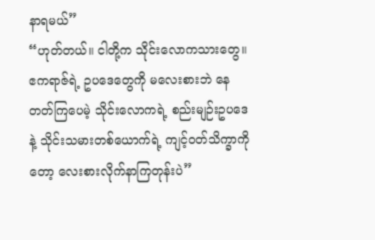နာရမယ်”
“ဟုတ်တယ်။ ငါတို့က သိုင်းလောကသားတွေ။ ဧကရာဇ်ရဲ့ ဥပဒေတွေကို မလေးစားဘဲ နေတတ်ကြပေမဲ့ သိုင်းလောကရဲ့ စည်းမျဉ်းဥပဒေနဲ့ သိုင်းသမားတစ်ယောက်ရဲ့ ကျင့်ဝတ်သိက္ခာကိုတော့ လေးစားလိုက်နာကြတုန်းပဲ”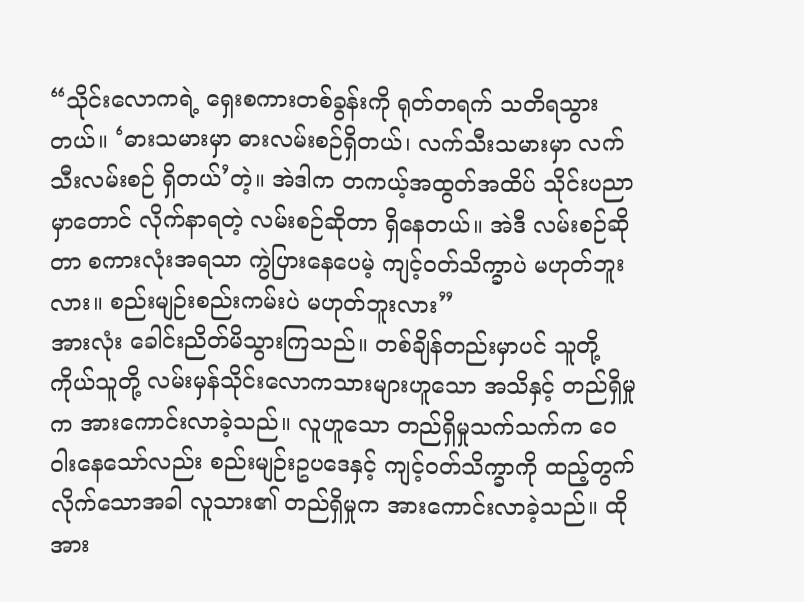“သိုင်းလောကရဲ့ ရှေးစကားတစ်ခွန်းကို ရုတ်တရက် သတိရသွားတယ်။ ‘ဓားသမားမှာ ဓားလမ်းစဉ်ရှိတယ်၊ လက်သီးသမားမှာ လက်သီးလမ်းစဉ် ရှိတယ်’တဲ့။ အဲဒါက တကယ့်အထွတ်အထိပ် သိုင်းပညာမှာတောင် လိုက်နာရတဲ့ လမ်းစဉ်ဆိုတာ ရှိနေတယ်။ အဲဒီ လမ်းစဉ်ဆိုတာ စကားလုံးအရသာ ကွဲပြားနေပေမဲ့ ကျင့်ဝတ်သိက္ခာပဲ မဟုတ်ဘူးလား။ စည်းမျဉ်းစည်းကမ်းပဲ မဟုတ်ဘူးလား”
အားလုံး ခေါင်းညိတ်မိသွားကြသည်။ တစ်ချိန်တည်းမှာပင် သူတို့ကိုယ်သူတို့ လမ်းမှန်သိုင်းလောကသားများဟူသော အသိနှင့် တည်ရှိမှုက အားကောင်းလာခဲ့သည်။ လူဟူသော တည်ရှိမှုသက်သက်က ဝေဝါးနေသော်လည်း စည်းမျဉ်းဥပဒေနှင့် ကျင့်ဝတ်သိက္ခာကို ထည့်တွက်လိုက်သောအခါ လူသား၏ တည်ရှိမှုက အားကောင်းလာခဲ့သည်။ ထိုအား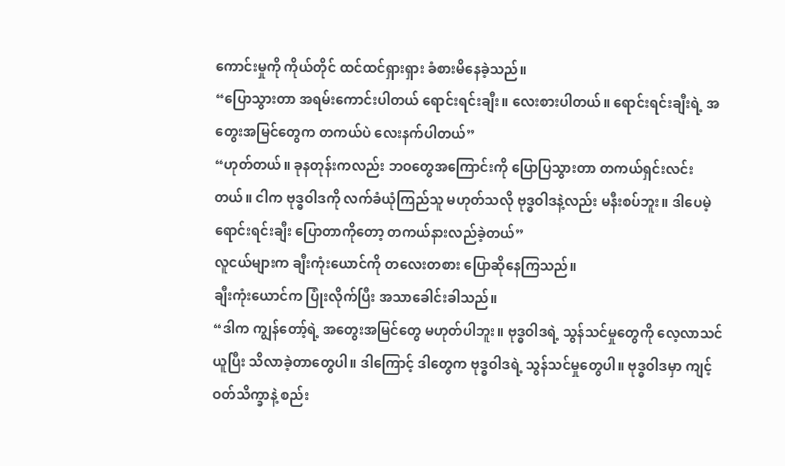ကောင်းမှုကို ကိုယ်တိုင် ထင်ထင်ရှားရှား ခံစားမိနေခဲ့သည်။
“ပြောသွားတာ အရမ်းကောင်းပါတယ် ရောင်းရင်းချီး။ လေးစားပါတယ်။ ရောင်းရင်းချီးရဲ့ အတွေးအမြင်တွေက တကယ်ပဲ လေးနက်ပါတယ်”
“ဟုတ်တယ်။ ခုနတုန်းကလည်း ဘဝတွေအကြောင်းကို ပြောပြသွားတာ တကယ်ရှင်းလင်းတယ်။ ငါက ဗုဒ္ဓဝါဒကို လက်ခံယုံကြည်သူ မဟုတ်သလို ဗုဒ္ဓဝါဒနဲ့လည်း မနီးစပ်ဘူး။ ဒါပေမဲ့ ရောင်းရင်းချီး ပြောတာကိုတော့ တကယ်နားလည်ခဲ့တယ်”
လူငယ်များက ချီးကုံးယောင်ကို တလေးတစား ပြောဆိုနေကြသည်။
ချီးကုံးယောင်က ပြုံးလိုက်ပြီး အသာခေါင်းခါသည်။
“ဒါက ကျွန်တော့်ရဲ့ အတွေးအမြင်တွေ မဟုတ်ပါဘူး။ ဗုဒ္ဓဝါဒရဲ့ သွန်သင်မှုတွေကို လေ့လာသင်ယူပြီး သိလာခဲ့တာတွေပါ။ ဒါကြောင့် ဒါတွေက ဗုဒ္ဓဝါဒရဲ့ သွန်သင်မှုတွေပါ။ ဗုဒ္ဓဝါဒမှာ ကျင့်ဝတ်သိက္ခာနဲ့ စည်း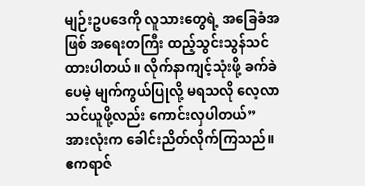မျဉ်းဥပဒေကို လူသားတွေရဲ့ အခြေခံအဖြစ် အရေးတကြီး ထည့်သွင်းသွန်သင်ထားပါတယ်။ လိုက်နာကျင့်သုံးဖို့ ခက်ခဲပေမဲ့ မျက်ကွယ်ပြုလို့ မရသလို လေ့လာသင်ယူဖို့လည်း ကောင်းလှပါတယ်”
အားလုံးက ခေါင်းညိတ်လိုက်ကြသည်။ ဧကရာဇ်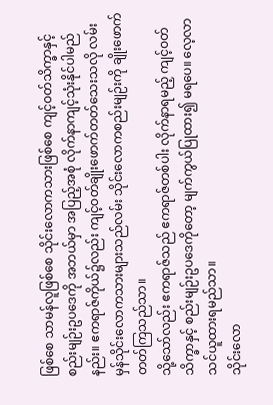ဖြစ်စေ သာမန်လူဖြစ်စေ သိုင်းလောကသားဖြစ်စေ ကျင့်ဝတ်သိက္ခာနှင့် စည်းမျဉ်းဥပဒေကို အဘယ်မှာ အပြည့်အစုံ လိုက်နာကျင့်သုံးနိုင်ပါမည်နည်း။ ဧကရာဇ်ကိုယ်၌လည်း ကျင့်ဝတ်ချိုးဖောက်တတ်သေးသလို လမ်းမှန်သိုင်းလောကသားများသည်လမ်း သိုင်းလောကစည်းမျဉ်းကို ချိုးဖောက်တတ်ကြသည်သာ။
သို့သော်လည်း ဧကရာဇ်သည် ဧကရာဇ်တစ်ပါး လိုက်နာရမည့် ကျင့်ဝတ်သိက္ခာနှင့် စည်းမျဉ်းဥပဒေကိုတော့ မျက်ကွယ်ပြုထား၍ မရပေ။ လေ့လာသင်ယူထားရမည်သာ။
သိုင်းလော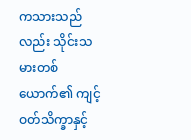ကသားသည်လည်း သိုင်းသမားတစ်ယောက်၏ ကျင့်ဝတ်သိက္ခာနှင့်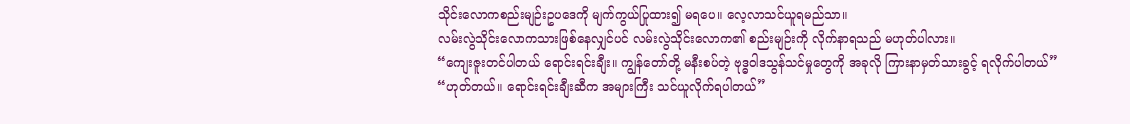သိုင်းလောကစည်းမျဉ်းဥပဒေကို မျက်ကွယ်ပြုထား၍ မရပေ။ လေ့လာသင်ယူရမည်သာ။
လမ်းလွဲသိုင်းလောကသားဖြစ်နေလျှင်ပင် လမ်းလွဲသိုင်းလောက၏ စည်းမျဉ်းကို လိုက်နာရသည် မဟုတ်ပါလား။
“ကျေးဇူးတင်ပါတယ် ရောင်းရင်းချီး။ ကျွန်တော်တို့ မနီးစပ်တဲ့ ဗုဒ္ဓဝါဒသွန်သင်မှုတွေကို အခုလို ကြားနာမှတ်သားခွင့် ရလိုက်ပါတယ်”
“ဟုတ်တယ်။ ရောင်းရင်းချီးဆီက အများကြီး သင်ယူလိုက်ရပါတယ်”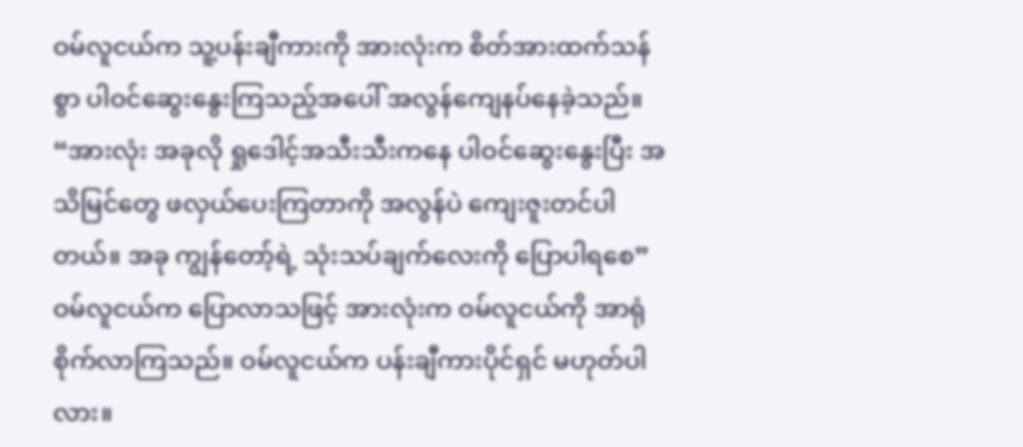ဝမ်လူငယ်က သူ့ပန်းချီကားကို အားလုံးက စိတ်အားထက်သန်စွာ ပါဝင်ဆွေးနွေးကြသည့်အပေါ် အလွန်ကျေနပ်နေခဲ့သည်။
“အားလုံး အခုလို ရှုဒေါင့်အသီးသီးကနေ ပါဝင်ဆွေးနွေးပြီး အသိမြင်တွေ ဖလှယ်ပေးကြတာကို အလွန်ပဲ ကျေးဇူးတင်ပါတယ်။ အခု ကျွန်တော့်ရဲ့ သုံးသပ်ချက်လေးကို ပြောပါရစေ”
ဝမ်လူငယ်က ပြောလာသဖြင့် အားလုံးက ဝမ်လူငယ်ကို အာရုံစိုက်လာကြသည်။ ဝမ်လူငယ်က ပန်းချီကားပိုင်ရှင် မဟုတ်ပါလား။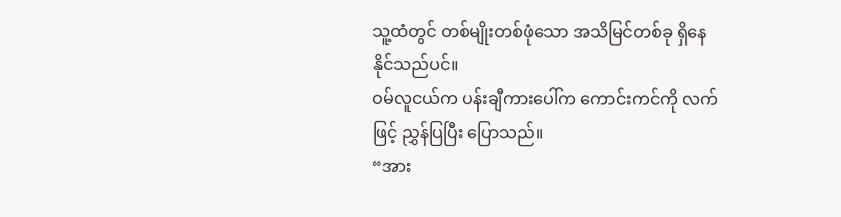သူ့ထံတွင် တစ်မျိုးတစ်ဖုံသော အသိမြင်တစ်ခု ရှိနေနိုင်သည်ပင်။
ဝမ်လူငယ်က ပန်းချီကားပေါ်က ကောင်းကင်ကို လက်ဖြင့် ညွှန်ပြပြီး ပြောသည်။
“အား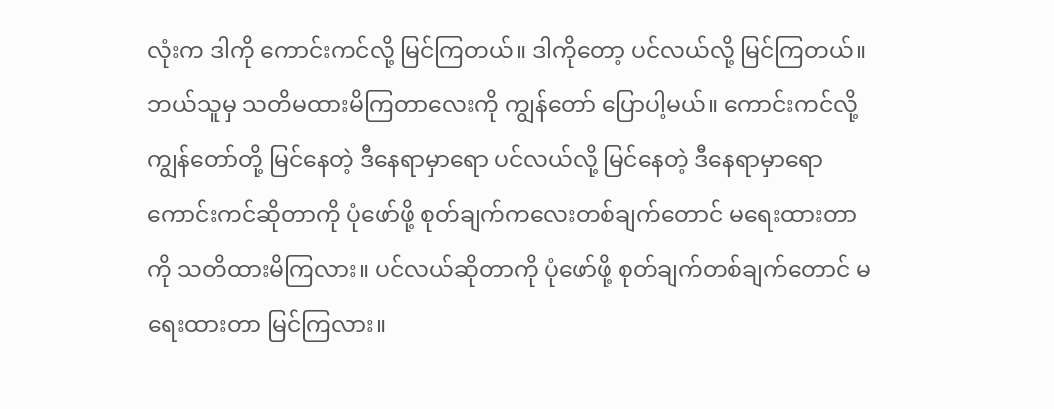လုံးက ဒါကို ကောင်းကင်လို့ မြင်ကြတယ်။ ဒါကိုတော့ ပင်လယ်လို့ မြင်ကြတယ်။ ဘယ်သူမှ သတိမထားမိကြတာလေးကို ကျွန်တော် ပြောပါ့မယ်။ ကောင်းကင်လို့ ကျွန်တော်တို့ မြင်နေတဲ့ ဒီနေရာမှာရော ပင်လယ်လို့ မြင်နေတဲ့ ဒီနေရာမှာရော ကောင်းကင်ဆိုတာကို ပုံဖော်ဖို့ စုတ်ချက်ကလေးတစ်ချက်တောင် မရေးထားတာကို သတိထားမိကြလား။ ပင်လယ်ဆိုတာကို ပုံဖော်ဖို့ စုတ်ချက်တစ်ချက်တောင် မရေးထားတာ မြင်ကြလား။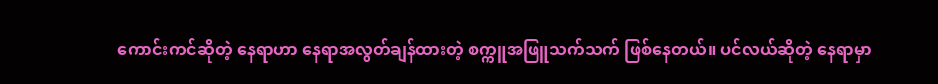ကောင်းကင်ဆိုတဲ့ နေရာဟာ နေရာအလွတ်ချန်ထားတဲ့ စက္ကူအဖြူသက်သက် ဖြစ်နေတယ်။ ပင်လယ်ဆိုတဲ့ နေရာမှာ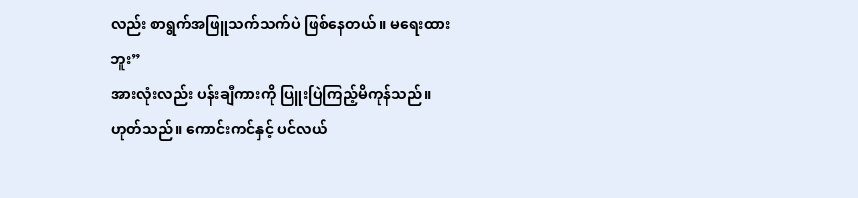လည်း စာရွက်အဖြူသက်သက်ပဲ ဖြစ်နေတယ်။ မရေးထားဘူး”
အားလုံးလည်း ပန်းချီကားကို ပြူးပြဲကြည့်မိကုန်သည်။
ဟုတ်သည်။ ကောင်းကင်နှင့် ပင်လယ်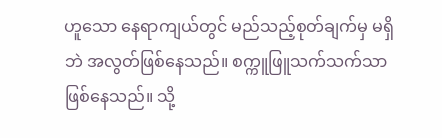ဟူသော နေရာကျယ်တွင် မည်သည့်စုတ်ချက်မှ မရှိဘဲ အလွတ်ဖြစ်နေသည်။ စက္ကူဖြူသက်သက်သာ ဖြစ်နေသည်။ သို့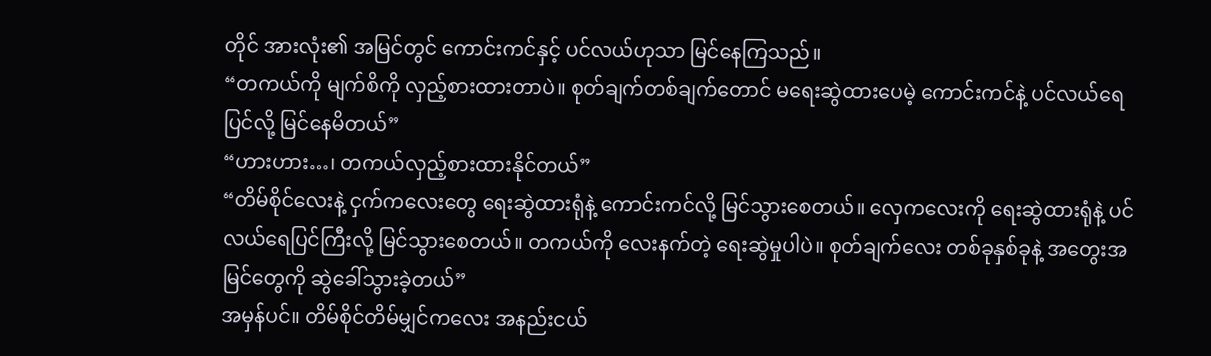တိုင် အားလုံး၏ အမြင်တွင် ကောင်းကင်နှင့် ပင်လယ်ဟုသာ မြင်နေကြသည်။
“တကယ်ကို မျက်စိကို လှည့်စားထားတာပဲ။ စုတ်ချက်တစ်ချက်တောင် မရေးဆွဲထားပေမဲ့ ကောင်းကင်နဲ့ ပင်လယ်ရေပြင်လို့ မြင်နေမိတယ်”
“ဟားဟား…၊ တကယ်လှည့်စားထားနိုင်တယ်”
“တိမ်စိုင်လေးနဲ့ ငှက်ကလေးတွေ ရေးဆွဲထားရုံနဲ့ ကောင်းကင်လို့ မြင်သွားစေတယ်။ လှေကလေးကို ရေးဆွဲထားရုံနဲ့ ပင်လယ်ရေပြင်ကြီးလို့ မြင်သွားစေတယ်။ တကယ်ကို လေးနက်တဲ့ ရေးဆွဲမှုပါပဲ။ စုတ်ချက်လေး တစ်ခုနှစ်ခုနဲ့ အတွေးအမြင်တွေကို ဆွဲခေါ်သွားခဲ့တယ်”
အမှန်ပင်။ တိမ်စိုင်တိမ်မျှင်ကလေး အနည်းငယ်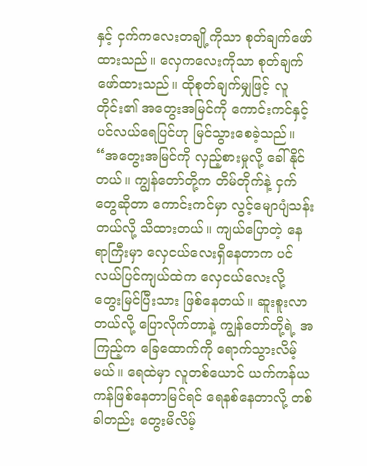နှင့် ငှက်ကလေးတချို့ကိုသာ စုတ်ချက်ဖော်ထားသည်။ လှေကလေးကိုသာ စုတ်ချက်ဖော်ထားသည်။ ထိုစုတ်ချက်မျှဖြင့် လူတိုင်း၏ အတွေးအမြင်ကို ကောင်းကင်နှင့် ပင်လယ်ရေပြင်ဟု မြင်သွားစေခဲ့သည်။
“အတွေးအမြင်ကို လှည့်စားမှုလို့ ခေါ်နိုင်တယ်။ ကျွန်တော်တို့က တိမ်တိုက်နဲ့ ငှက်တွေဆိုတာ ကောင်းကင်မှာ လွင့်မျောပျံသန်းတယ်လို့ သိထားတယ်။ ကျယ်ပြောတဲ့ နေရာကြီးမှာ လှေငယ်လေးရှိနေတာက ပင်လယ်ပြင်ကျယ်ထဲက လှေငယ်လေးလို့ တွေးမြင်ပြီးသား ဖြစ်နေတယ်။ ဆူးစူးလာတယ်လို့ ပြောလိုက်တာနဲ့ ကျွန်တော်တို့ရဲ့ အကြည့်က ခြေထောက်ကို ရောက်သွားလိမ့်မယ်။ ရေထဲမှာ လူတစ်ယောင် ယက်ကန်ယကန်ဖြစ်နေတာမြင်ရင် ရေနစ်နေတာလို့ တစ်ခါတည်း တွေးမိလိမ့်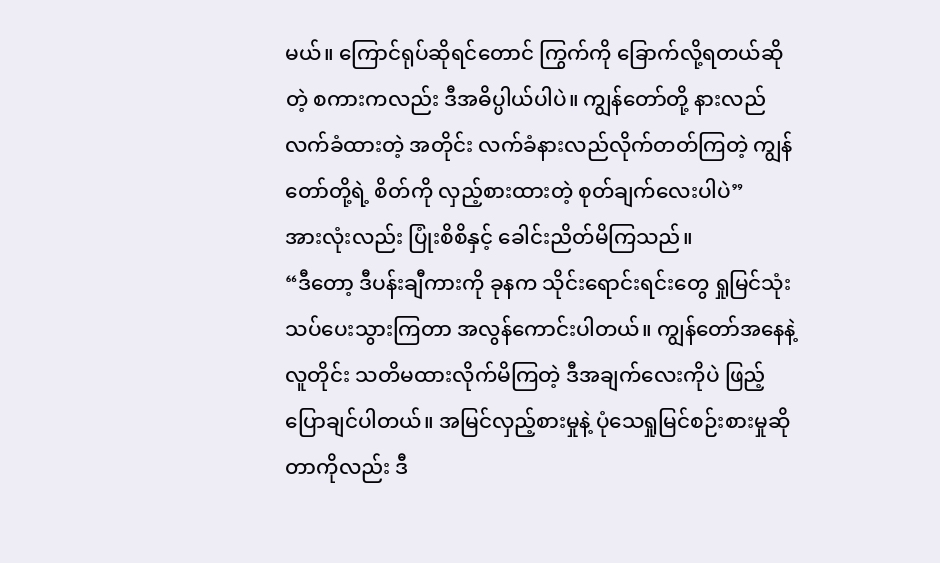မယ်။ ကြောင်ရုပ်ဆိုရင်တောင် ကြွက်ကို ခြောက်လို့ရတယ်ဆိုတဲ့ စကားကလည်း ဒီအဓိပ္ပါယ်ပါပဲ။ ကျွန်တော်တို့ နားလည်လက်ခံထားတဲ့ အတိုင်း လက်ခံနားလည်လိုက်တတ်ကြတဲ့ ကျွန်တော်တို့ရဲ့ စိတ်ကို လှည့်စားထားတဲ့ စုတ်ချက်လေးပါပဲ”
အားလုံးလည်း ပြုံးစိစိနှင့် ခေါင်းညိတ်မိကြသည်။
“ဒီတော့ ဒီပန်းချီကားကို ခုနက သိုင်းရောင်းရင်းတွေ ရှုမြင်သုံးသပ်ပေးသွားကြတာ အလွန်ကောင်းပါတယ်။ ကျွန်တော်အနေနဲ့ လူတိုင်း သတိမထားလိုက်မိကြတဲ့ ဒီအချက်လေးကိုပဲ ဖြည့်ပြောချင်ပါတယ်။ အမြင်လှည့်စားမှုနဲ့ ပုံသေရှုမြင်စဉ်းစားမှုဆိုတာကိုလည်း ဒီ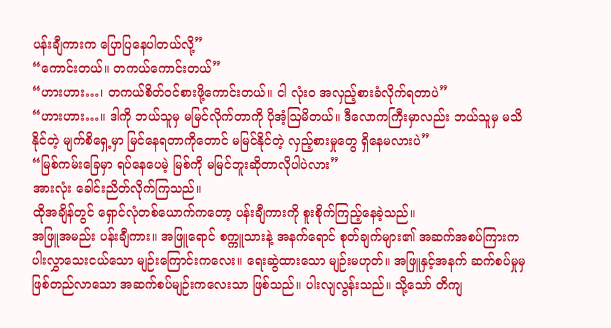ပန်းချီကားက ပြောပြနေပါတယ်လို့”
“ကောင်းတယ်။ တကယ်ကောင်းတယ်”
“ဟားဟား…၊ တကယ်စိတ်ဝင်စားဖို့ကောင်းတယ်။ ငါ လုံးဝ အလှည့်စားခံလိုက်ရတာပဲ”
“ဟားဟား…။ ဒါကို ဘယ်သူမှ မမြင်လိုက်တာကို ပိုအံ့ဩမိတယ်။ ဒီလောကကြီးမှာလည်း ဘယ်သူမှ မသိနိုင်တဲ့ မျက်စိရှေ့မှာ မြင်နေရတာကိုတောင် မမြင်နိုင်တဲ့ လှည့်စားမှုတွေ ရှိနေမလားပဲ”
“မြစ်ကမ်းခြေမှာ ရပ်နေပေမဲ့ မြစ်ကို မမြင်ဘူးဆိုတာလိုပါပဲလား”
အားလုံး ခေါင်းညိတ်လိုက်ကြသည်။
ထိုအချိန်တွင် ရှောင်လုံတစ်ယောက်ကတော့ ပန်းချီကားကို စူးစိုက်ကြည့်နေခဲ့သည်။
အဖြူအမည်း ပန်းချီကား။ အဖြူရောင် စက္ကူသားနဲ့ အနက်ရောင် စုတ်ချက်များ၏ အဆက်အစပ်ကြားက ပါးလွှာသေးငယ်သော မျဉ်းကြောင်းကလေး။ ရေးဆွဲထားသော မျဉ်းမဟုတ်။ အဖြူနှင့်အနက် ဆက်စပ်မှုမှ ဖြစ်တည်လာသော အဆက်စပ်မျဉ်းကလေးသာ ဖြစ်သည်။ ပါးလျလွန်းသည်။ သို့သော် တိကျ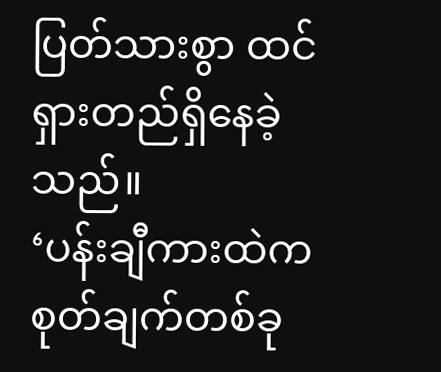ပြတ်သားစွာ ထင်ရှားတည်ရှိနေခဲ့သည်။
‘ပန်းချီကားထဲက စုတ်ချက်တစ်ခု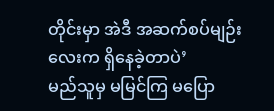တိုင်းမှာ အဲဒီ အဆက်စပ်မျဉ်းလေးက ရှိနေခဲ့တာပဲ’
မည်သူမှ မမြင်ကြ မပြော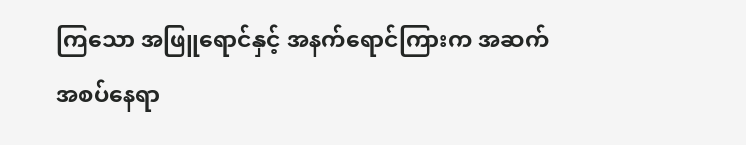ကြသော အဖြူရောင်နှင့် အနက်ရောင်ကြားက အဆက်အစပ်နေရာ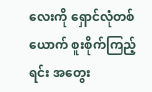လေးကို ရှောင်လုံတစ်ယောက် စူးစိုက်ကြည့်ရင်း အတွေး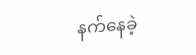နက်နေခဲ့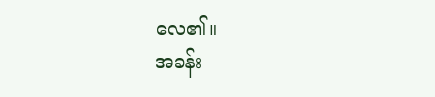လေ၏။
အခန်း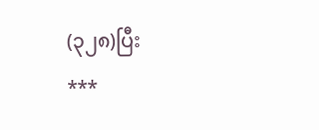(၃၂၈)ပြီး
***